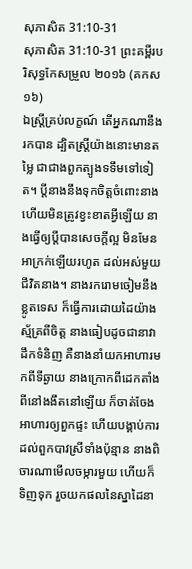សុភាសិត 31:10-31
សុភាសិត 31:10-31 ព្រះគម្ពីរបរិសុទ្ធកែសម្រួល ២០១៦ (គកស១៦)
ឯស្ត្រីគ្រប់លក្ខណ៍ តើអ្នកណានឹងរកបាន ដ្បិតស្ត្រីយ៉ាងនោះមានតម្លៃ ជាជាងពួកត្បូងទទឹមទៅទៀត។ ប្តីនាងនឹងទុកចិត្តចំពោះនាង ហើយមិនត្រូវខ្វះខាតអ្វីឡើយ នាងធ្វើឲ្យប្តីបានសេចក្ដីល្អ មិនមែនអាក្រក់ឡើយរហូត ដល់អស់មួយជីវិតនាង។ នាងរករោមចៀមនឹងខ្លូតទេស ក៏ធ្វើការដោយដៃយ៉ាងស្ម័គ្រពីចិត្ត នាងធៀបដូចជានាវាដឹកទំនិញ គឺនាងនាំយកអាហារមកពីទីឆ្ងាយ នាងក្រោកពីដេកតាំងពីនៅងងឹតនៅឡើយ ក៏ចាត់ចែងអាហារឲ្យពួកផ្ទះ ហើយបង្គាប់ការដល់ពួកបាវស្រីទាំងប៉ុន្មាន នាងពិចារណាមើលចម្ការមួយ ហើយក៏ទិញទុក រួចយកផលនៃស្នាដៃនា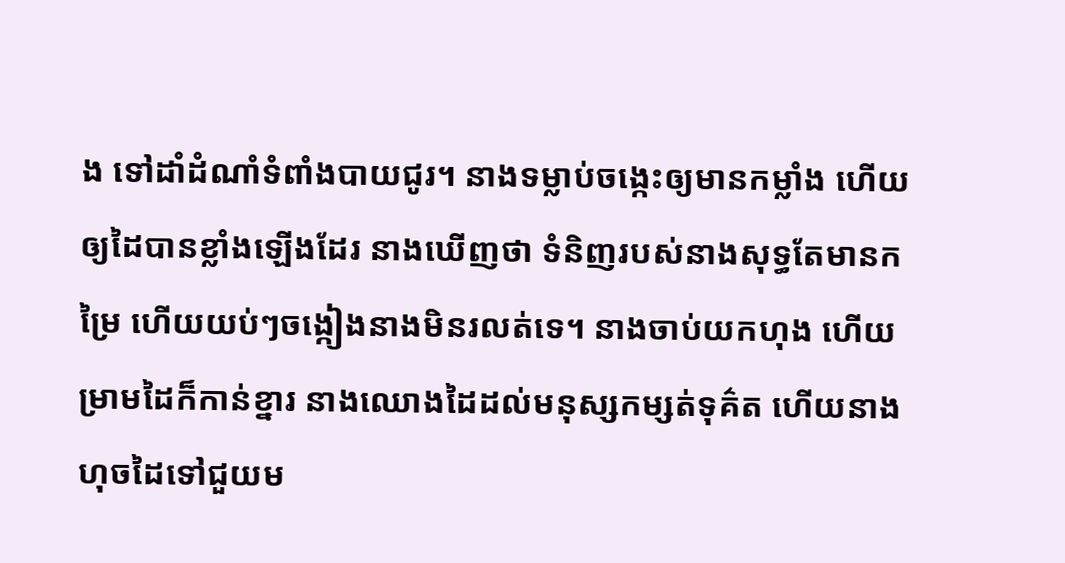ង ទៅដាំដំណាំទំពាំងបាយជូរ។ នាងទម្លាប់ចង្កេះឲ្យមានកម្លាំង ហើយឲ្យដៃបានខ្លាំងឡើងដែរ នាងឃើញថា ទំនិញរបស់នាងសុទ្ធតែមានកម្រៃ ហើយយប់ៗចង្កៀងនាងមិនរលត់ទេ។ នាងចាប់យកហុង ហើយម្រាមដៃក៏កាន់ខ្នារ នាងឈោងដៃដល់មនុស្សកម្សត់ទុគ៌ត ហើយនាងហុចដៃទៅជួយម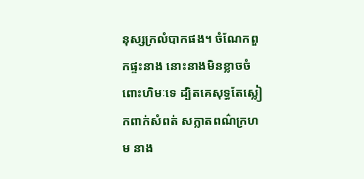នុស្សក្រលំបាកផង។ ចំណែកពួកផ្ទះនាង នោះនាងមិនខ្លាចចំពោះហិមៈទេ ដ្បិតគេសុទ្ធតែស្លៀកពាក់សំពត់ សក្លាតពណ៌ក្រហម នាង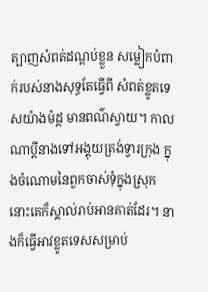ត្បាញសំពត់ដណ្តប់ខ្លួន សម្លៀកបំពាក់របស់នាងសុទ្ធតែធ្វើពី សំពត់ខ្លូតទេសយ៉ាងម៉ដ្ត មានពណ៌ស្វាយ។ កាលណាប្តីនាងទៅអង្គុយត្រង់ទ្វារក្រុង ក្នុងចំណោមនៃពួកចាស់ទុំក្នុងស្រុក នោះគេក៏ស្គាល់រាប់អានគាត់ដែរ។ នាងក៏ធ្វើអាវខ្លូតទេសសម្រាប់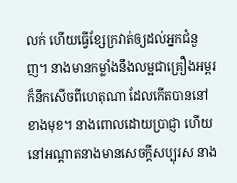លក់ ហើយធ្វើខ្សែក្រវាត់ឲ្យដល់អ្នកជំនួញ។ នាងមានកម្លាំងនឹងលម្អជាគ្រឿងអម្ពរ ក៏នឹកសើចពីហេតុណា ដែលកើតបាននៅខាងមុខ។ នាងពោលដោយប្រាជ្ញា ហើយនៅអណ្ដាតនាងមានសេចក្ដីសប្បុរស នាង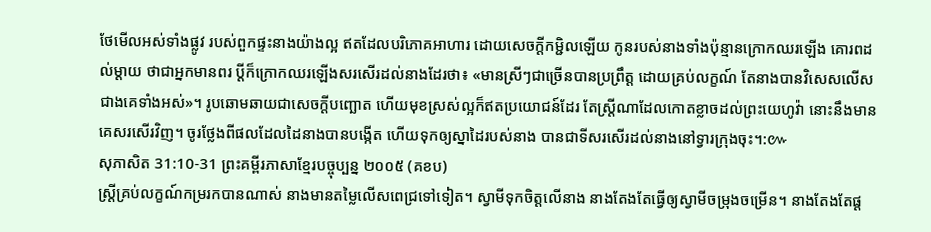ថែមើលអស់ទាំងផ្លូវ របស់ពួកផ្ទះនាងយ៉ាងល្អ ឥតដែលបរិភោគអាហារ ដោយសេចក្ដីកម្ជិលឡើយ កូនរបស់នាងទាំងប៉ុន្មានក្រោកឈរឡើង គោរពដល់ម្តាយ ថាជាអ្នកមានពរ ប្តីក៏ក្រោកឈរឡើងសរសើរដល់នាងដែរថា៖ «មានស្រីៗជាច្រើនបានប្រព្រឹត្ត ដោយគ្រប់លក្ខណ៍ តែនាងបានវិសេសលើសជាងគេទាំងអស់»។ រូបឆោមឆាយជាសេចក្ដីបញ្ឆោត ហើយមុខស្រស់ល្អក៏ឥតប្រយោជន៍ដែរ តែស្ត្រីណាដែលកោតខ្លាចដល់ព្រះយេហូវ៉ា នោះនឹងមានគេសរសើរវិញ។ ចូរថ្លែងពីផលដែលដៃនាងបានបង្កើត ហើយទុកឲ្យស្នាដៃរបស់នាង បានជាទីសរសើរដល់នាងនៅទ្វារក្រុងចុះ។:៚
សុភាសិត 31:10-31 ព្រះគម្ពីរភាសាខ្មែរបច្ចុប្បន្ន ២០០៥ (គខប)
ស្ត្រីគ្រប់លក្ខណ៍កម្ររកបានណាស់ នាងមានតម្លៃលើសពេជ្រទៅទៀត។ ស្វាមីទុកចិត្តលើនាង នាងតែងតែធ្វើឲ្យស្វាមីចម្រុងចម្រើន។ នាងតែងតែផ្ដ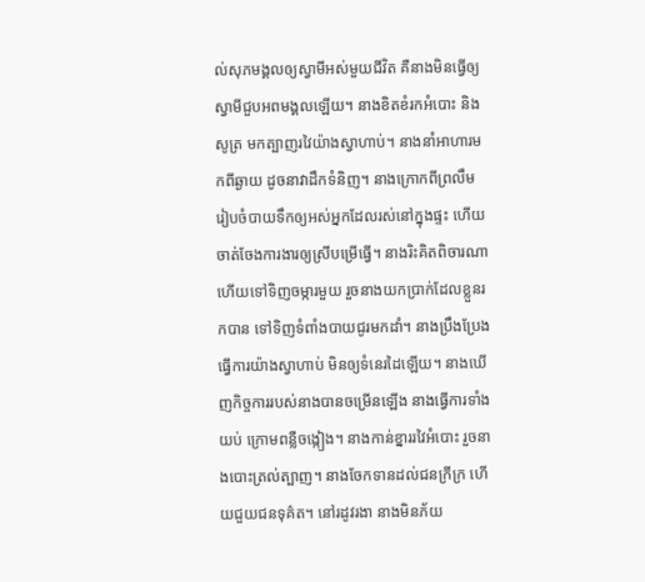ល់សុភមង្គលឲ្យស្វាមីអស់មួយជីវិត គឺនាងមិនធ្វើឲ្យស្វាមីជួបអពមង្គលឡើយ។ នាងខិតខំរកអំបោះ និងសូត្រ មកត្បាញរវៃយ៉ាងស្វាហាប់។ នាងនាំអាហារមកពីឆ្ងាយ ដូចនាវាដឹកទំនិញ។ នាងក្រោកពីព្រលឹម រៀបចំបាយទឹកឲ្យអស់អ្នកដែលរស់នៅក្នុងផ្ទះ ហើយចាត់ចែងការងារឲ្យស្រីបម្រើធ្វើ។ នាងរិះគិតពិចារណា ហើយទៅទិញចម្ការមួយ រួចនាងយកប្រាក់ដែលខ្លួនរកបាន ទៅទិញទំពាំងបាយជូរមកដាំ។ នាងប្រឹងប្រែងធ្វើការយ៉ាងស្វាហាប់ មិនឲ្យទំនេរដៃឡើយ។ នាងឃើញកិច្ចការរបស់នាងបានចម្រើនឡើង នាងធ្វើការទាំងយប់ ក្រោមពន្លឺចង្កៀង។ នាងកាន់ខ្នាររវៃអំបោះ រួចនាងបោះត្រល់ត្បាញ។ នាងចែកទានដល់ជនក្រីក្រ ហើយជួយជនទុគ៌ត។ នៅរដូវរងា នាងមិនភ័យ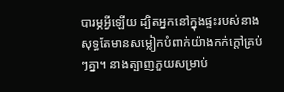បារម្ភអ្វីឡើយ ដ្បិតអ្នកនៅក្នុងផ្ទះរបស់នាង សុទ្ធតែមានសម្លៀកបំពាក់យ៉ាងកក់ក្ដៅគ្រប់ៗគ្នា។ នាងត្បាញភួយសម្រាប់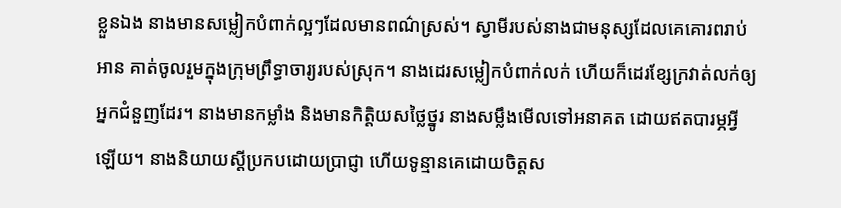ខ្លួនឯង នាងមានសម្លៀកបំពាក់ល្អៗដែលមានពណ៌ស្រស់។ ស្វាមីរបស់នាងជាមនុស្សដែលគេគោរពរាប់អាន គាត់ចូលរួមក្នុងក្រុមព្រឹទ្ធាចារ្យរបស់ស្រុក។ នាងដេរសម្លៀកបំពាក់លក់ ហើយក៏ដេរខ្សែក្រវាត់លក់ឲ្យអ្នកជំនួញដែរ។ នាងមានកម្លាំង និងមានកិត្តិយសថ្លៃថ្នូរ នាងសម្លឹងមើលទៅអនាគត ដោយឥតបារម្ភអ្វីឡើយ។ នាងនិយាយស្ដីប្រកបដោយប្រាជ្ញា ហើយទូន្មានគេដោយចិត្តស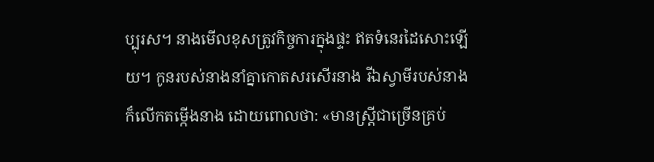ប្បុរស។ នាងមើលខុសត្រូវកិច្ចការក្នុងផ្ទះ ឥតទំនេរដៃសោះឡើយ។ កូនរបស់នាងនាំគ្នាកោតសរសើរនាង រីឯស្វាមីរបស់នាងក៏លើកតម្កើងនាង ដោយពោលថា: «មានស្ត្រីជាច្រើនគ្រប់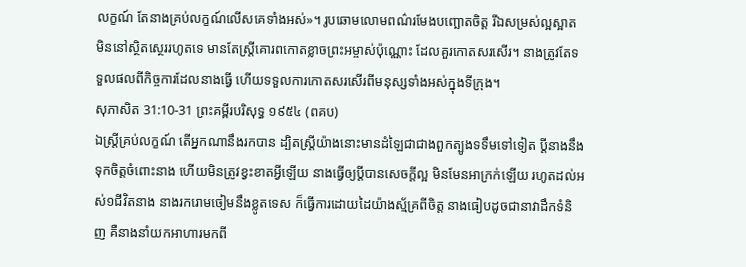លក្ខណ៍ តែនាងគ្រប់លក្ខណ៍លើសគេទាំងអស់»។ រូបឆោមលោមពណ៌រមែងបញ្ឆោតចិត្ត រីឯសម្រស់ល្អស្អាត មិននៅស្ថិតស្ថេររហូតទេ មានតែស្ត្រីគោរពកោតខ្លាចព្រះអម្ចាស់ប៉ុណ្ណោះ ដែលគួរកោតសរសើរ។ នាងត្រូវតែទទួលផលពីកិច្ចការដែលនាងធ្វើ ហើយទទួលការកោតសរសើរពីមនុស្សទាំងអស់ក្នុងទីក្រុង។
សុភាសិត 31:10-31 ព្រះគម្ពីរបរិសុទ្ធ ១៩៥៤ (ពគប)
ឯស្ត្រីគ្រប់លក្ខណ៍ តើអ្នកណានឹងរកបាន ដ្បិតស្ត្រីយ៉ាងនោះមានដំឡៃជាជាងពួកត្បូងទទឹមទៅទៀត ប្ដីនាងនឹងទុកចិត្តចំពោះនាង ហើយមិនត្រូវខ្វះខាតអ្វីឡើយ នាងធ្វើឲ្យប្ដីបានសេចក្ដីល្អ មិនមែនអាក្រក់ឡើយ រហូតដល់អស់១ជីវិតនាង នាងរករោមចៀមនឹងខ្លូតទេស ក៏ធ្វើការដោយដៃយ៉ាងស្ម័គ្រពីចិត្ត នាងធៀបដូចជានាវាដឹកទំនិញ គឺនាងនាំយកអាហារមកពី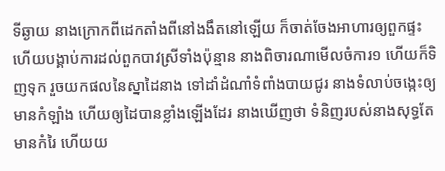ទីឆ្ងាយ នាងក្រោកពីដេកតាំងពីនៅងងឹតនៅឡើយ ក៏ចាត់ចែងអាហារឲ្យពួកផ្ទះ ហើយបង្គាប់ការដល់ពួកបាវស្រីទាំងប៉ុន្មាន នាងពិចារណាមើលចំការ១ ហើយក៏ទិញទុក រួចយកផលនៃស្នាដៃនាង ទៅដាំដំណាំទំពាំងបាយជូរ នាងទំលាប់ចង្កេះឲ្យមានកំឡាំង ហើយឲ្យដៃបានខ្លាំងឡើងដែរ នាងឃើញថា ទំនិញរបស់នាងសុទ្ធតែមានកំរៃ ហើយយ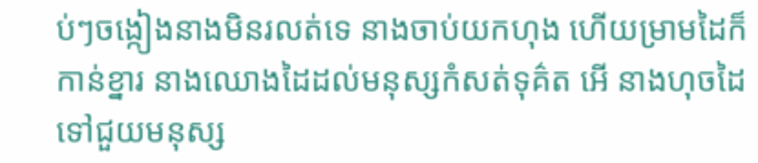ប់ៗចង្កៀងនាងមិនរលត់ទេ នាងចាប់យកហុង ហើយម្រាមដៃក៏កាន់ខ្នារ នាងឈោងដៃដល់មនុស្សកំសត់ទុគ៌ត អើ នាងហុចដៃទៅជួយមនុស្ស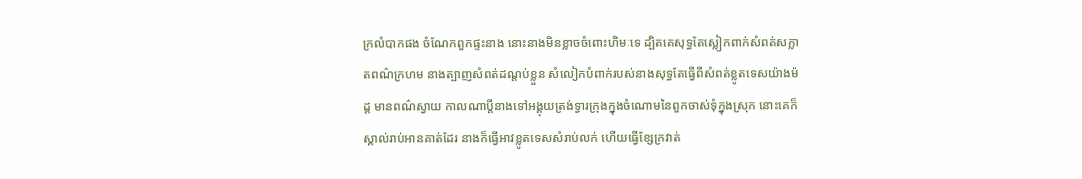ក្រលំបាកផង ចំណែកពួកផ្ទះនាង នោះនាងមិនខ្លាចចំពោះហិមៈទេ ដ្បិតគេសុទ្ធតែស្លៀកពាក់សំពត់សក្លាតពណ៌ក្រហម នាងត្បាញសំពត់ដណ្តប់ខ្លួន សំលៀកបំពាក់របស់នាងសុទ្ធតែធ្វើពីសំពត់ខ្លូតទេសយ៉ាងម៉ដ្ត មានពណ៌ស្វាយ កាលណាប្ដីនាងទៅអង្គុយត្រង់ទ្វារក្រុងក្នុងចំណោមនៃពួកចាស់ទុំក្នុងស្រុក នោះគេក៏ស្គាល់រាប់អានគាត់ដែរ នាងក៏ធ្វើអាវខ្លូតទេសសំរាប់លក់ ហើយធ្វើខ្សែក្រវាត់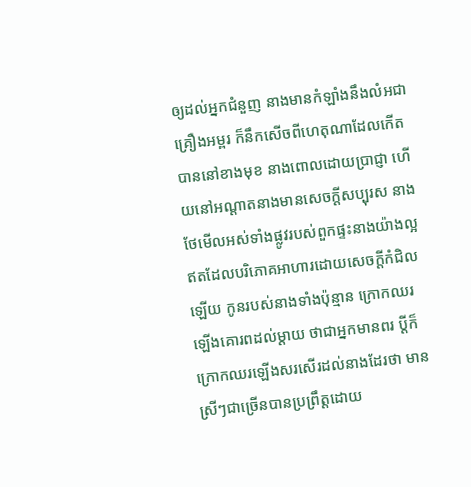ឲ្យដល់អ្នកជំនួញ នាងមានកំឡាំងនឹងលំអជាគ្រឿងអម្ពរ ក៏នឹកសើចពីហេតុណាដែលកើតបាននៅខាងមុខ នាងពោលដោយប្រាជ្ញា ហើយនៅអណ្តាតនាងមានសេចក្ដីសប្បុរស នាងថែមើលអស់ទាំងផ្លូវរបស់ពួកផ្ទះនាងយ៉ាងល្អ ឥតដែលបរិភោគអាហារដោយសេចក្ដីកំជិលឡើយ កូនរបស់នាងទាំងប៉ុន្មាន ក្រោកឈរឡើងគោរពដល់ម្តាយ ថាជាអ្នកមានពរ ប្ដីក៏ក្រោកឈរឡើងសរសើរដល់នាងដែរថា មានស្រីៗជាច្រើនបានប្រព្រឹត្តដោយ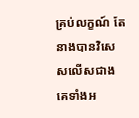គ្រប់លក្ខណ៍ តែនាងបានវិសេសលើសជាងគេទាំងអ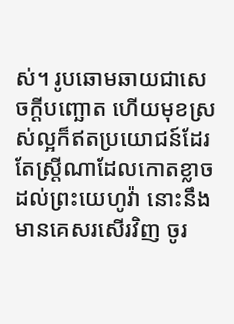ស់។ រូបឆោមឆាយជាសេចក្ដីបញ្ឆោត ហើយមុខស្រស់ល្អក៏ឥតប្រយោជន៍ដែរ តែស្ត្រីណាដែលកោតខ្លាចដល់ព្រះយេហូវ៉ា នោះនឹងមានគេសរសើរវិញ ចូរ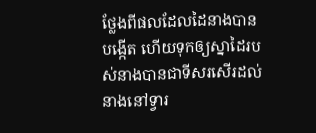ថ្លែងពីផលដែលដៃនាងបានបង្កើត ហើយទុកឲ្យស្នាដៃរបស់នាងបានជាទីសរសើរដល់នាងនៅទ្វារ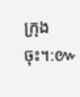ក្រុងចុះ។:៚